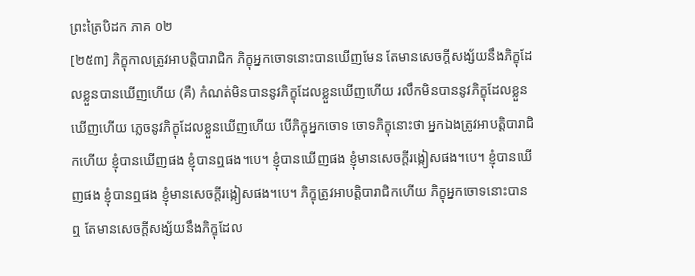ព្រះត្រៃបិដក ភាគ ០២
[២៥៣] ភិក្ខុកាលត្រូវអាបត្តិបារាជិក ភិក្ខុអ្នកចោទនោះបានឃើញមែន តែមានសេចក្តីសង្ស័យនឹងភិក្ខុដែលខ្លួនបានឃើញហើយ (គឺ) កំណត់មិនបាននូវភិក្ខុដែលខ្លួនឃើញហើយ រលឹកមិនបាននូវភិក្ខុដែលខ្លួនឃើញហើយ ភ្លេចនូវភិក្ខុដែលខ្លួនឃើញហើយ បើភិក្ខុអ្នកចោទ ចោទភិក្ខុនោះថា អ្នកឯងត្រូវអាបត្តិបារាជិកហើយ ខ្ញុំបានឃើញផង ខ្ញុំបានឮផង។បេ។ ខ្ញុំបានឃើញផង ខ្ញុំមានសេចក្តីរង្កៀសផង។បេ។ ខ្ញុំបានឃើញផង ខ្ញុំបានឮផង ខ្ញុំមានសេចក្តីរង្កៀសផង។បេ។ ភិក្ខុត្រូវអាបត្តិបារាជិកហើយ ភិក្ខុអ្នកចោទនោះបានឮ តែមានសេចក្តីសង្ស័យនឹងភិក្ខុដែល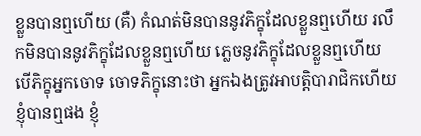ខ្លួនបានឮហើយ (គឺ) កំណត់មិនបាននូវភិក្ខុដែលខ្លួនឮហើយ រលឹកមិនបាននូវភិក្ខុដែលខ្លួនឮហើយ ភ្លេចនូវភិក្ខុដែលខ្លួនឮហើយ បើភិក្ខុអ្នកចោទ ចោទភិក្ខុនោះថា អ្នកឯងត្រូវអាបត្តិបារាជិកហើយ ខ្ញុំបានឮផង ខ្ញុំ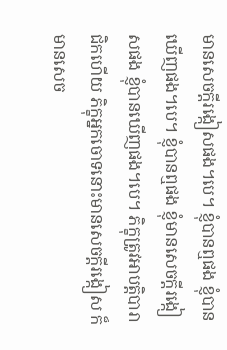មានសេចក្តីរង្កៀសផង។បេ។ ខ្ញុំបានឮផង ខ្ញុំបានឃើញផង។បេ។ ខ្ញុំបានឮផង ខ្ញុំមានសេចក្តីរង្កៀសផង ខ្ញុំបានឃើញផង។បេ។ ភិក្ខុត្រូវអាបត្តិបារាជិកហើយ ភិក្ខុអ្នកចោទនោះមានសេចក្តីរង្កៀស ក៏មានសេច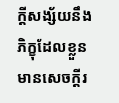ក្តីសង្ស័យនឹងភិក្ខុដែលខ្លួនមានសេចក្តីរ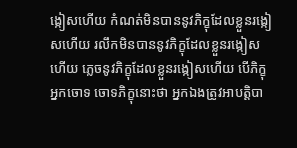ង្កៀសហើយ កំណត់មិនបាននូវភិក្ខុដែលខ្លួនរង្កៀសហើយ រលឹកមិនបាននូវភិក្ខុដែលខ្លួនរង្កៀសហើយ ភ្លេចនូវភិក្ខុដែលខ្លួនរង្កៀសហើយ បើភិក្ខុអ្នកចោទ ចោទភិក្ខុនោះថា អ្នកឯងត្រូវអាបត្តិបា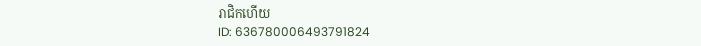រាជិកហើយ
ID: 636780006493791824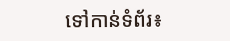ទៅកាន់ទំព័រ៖